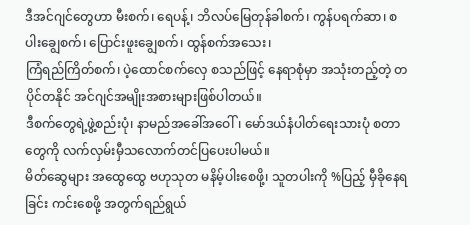ဒီအင်ဂျင်တွေဟာ မီးစက်၊ ရေပန့်၊ ဘိလပ်မြေတုန်ခါစက်၊ ကွန်ပရက်ဆာ၊ စပါးချွေစက်၊ ပြောင်းဖူးချွေစက်၊ ထွန်စက်အသေး၊
ကြံရည်ကြိတ်စက်၊ ပဲ့ထောင်စက်လှေ စသည်ဖြင့် နေရာစုံမှာ အသုံးတည့်တဲ့ တပိုင်တနိုင် အင်ဂျင်အမျိုးအစားများဖြစ်ပါတယ်။
ဒီစက်တွေရဲ့ဖွဲ့စည်းပုံ၊ နာမည်အခေါ်အဝေါ်၊ မော်ဒယ်နံပါတ်ရေးသားပုံ စတာတွေကို လက်လှမ်းမှီသလောက်တင်ပြပေးပါမယ်။
မိတ်ဆွေများ အထွေထွေ ဗဟုသုတ မနိမ့်ပါးစေဖို့၊ သူတပါးကို %ပြည့် မှီခိုနေရခြင်း ကင်းစေဖို့ အတွက်ရည်ရွယ်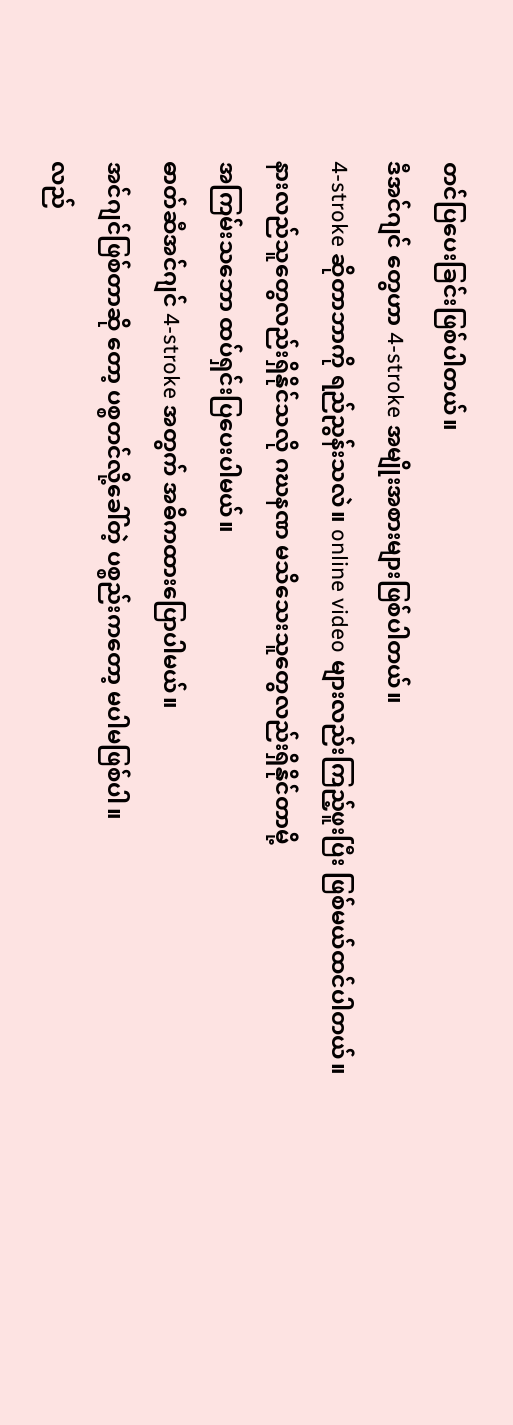တင်ပြပေးခြင်းဖြစ်ပါတယ်။
ဒီအင်ဂျင် တွေဟာ 4-stroke အမျိုးအစားများဖြစ်ပါတယ်။
4-stroke ဆိုတာဘာကို ရည်ညွန်းသလဲ။ online video များလည်းကြည့်ဖူးပြီး ဖြစ်မယ်ထင်ပါတယ်။
နားလည်သူတွေလည်းရှိနိုင်သလို ဂဃနဏ မသိသေးသူတွေလည်းရှိနိုင်တာမို့
အကြမ်းသဘော ထပ်ရှင်းပြပေးပါမယ်။
ဓာတ်ဆီအင်ဂျင် 4-stroke အတွက် အဓိကထားပြောပါမယ်။
အင်ဂျင်ဖြစ်တာဆို တော့ ပစ္စတင်လို့ခေါ်တဲ့ ပစ္စည်းကတော့ မပါမဖြစ်ပါ။
လည်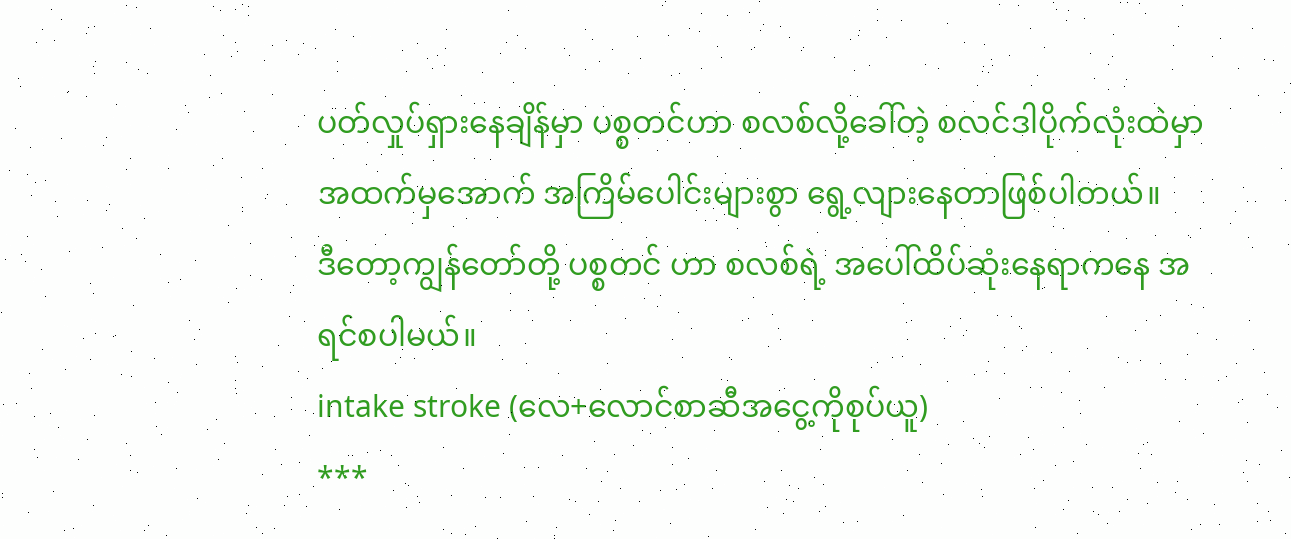ပတ်လှုပ်ရှားနေချိန်မှာ ပစ္စတင်ဟာ စလစ်လို့ခေါ်တဲ့ စလင်ဒါပိုက်လုံးထဲမှာ အထက်မှအောက် အကြိမ်ပေါင်းများစွာ ရွေ့လျားနေတာဖြစ်ပါတယ်။
ဒီတော့ကျွန်တော်တို့ ပစ္စတင် ဟာ စလစ်ရဲ့ အပေါ်ထိပ်ဆုံးနေရာကနေ အရင်စပါမယ်။
intake stroke (လေ+လောင်စာဆီအငွေ့ကိုစုပ်ယူ)
***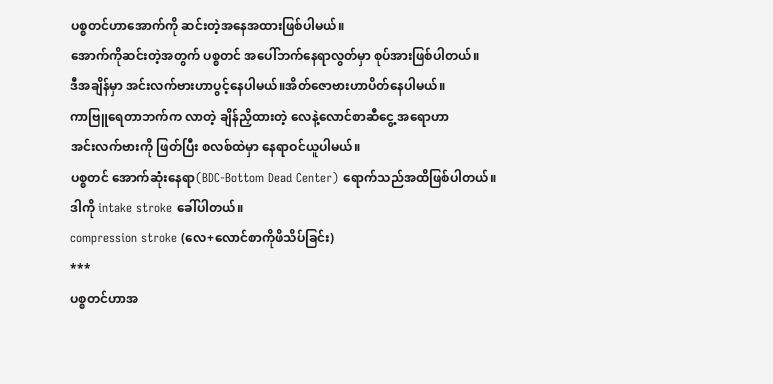ပစ္စတင်ဟာအောက်ကို ဆင်းတဲ့အနေအထားဖြစ်ပါမယ်။
အောက်ကိုဆင်းတဲ့အတွက် ပစ္စတင် အပေါ်ဘက်နေရာလွတ်မှာ စုပ်အားဖြစ်ပါတယ်။
ဒီအချိန်မှာ အင်းလက်ဗားဟာပွင့်နေပါမယ်။အိတ်ဇောဗားဟာပိတ်နေပါမယ်။
ကာဗြူရေတာဘက်က လာတဲ့ ချိန်ညှိထားတဲ့ လေနဲ့လောင်စာဆီငွေ့ အရောဟာ
အင်းလက်ဗားကို ဖြတ်ပြီး စလစ်ထဲမှာ နေရာဝင်ယူပါမယ်။
ပစ္စတင် အောက်ဆုံးနေရာ(BDC-Bottom Dead Center) ရောက်သည်အထိဖြစ်ပါတယ်။
ဒါကို intake stroke ခေါ်ပါတယ်။
compression stroke (လေ+လောင်စာကိုဖိသိပ်ခြင်း)
***
ပစ္စတင်ဟာအ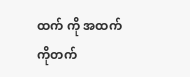ထက် ကို အထက်ကိုတက်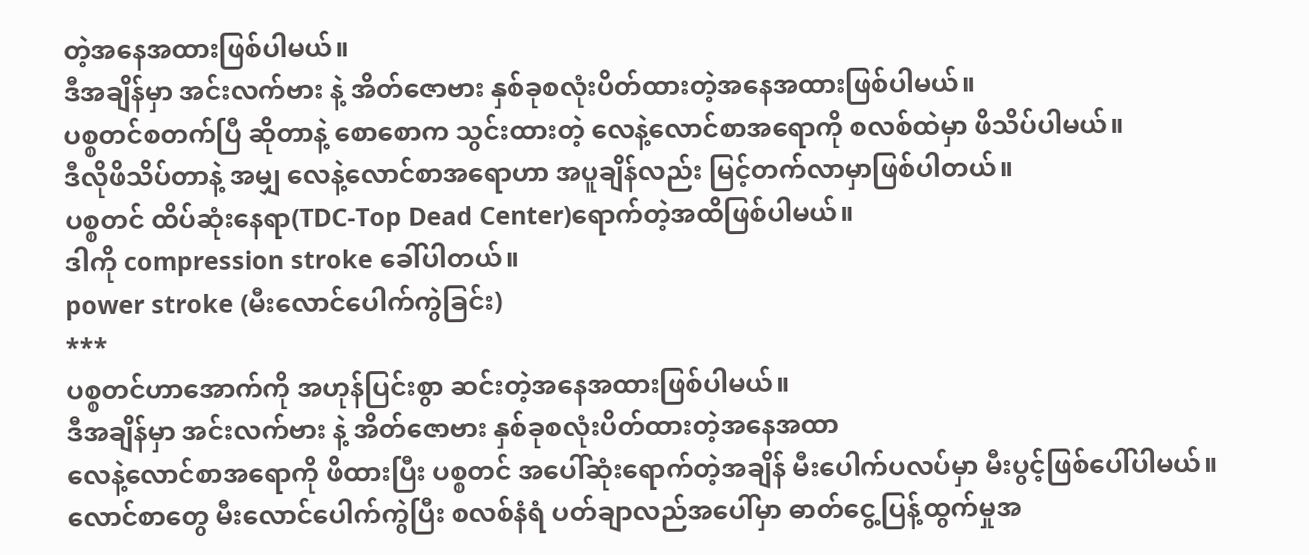တဲ့အနေအထားဖြစ်ပါမယ်။
ဒီအချိန်မှာ အင်းလက်ဗား နဲ့ အိတ်ဇောဗား နှစ်ခုစလုံးပိတ်ထားတဲ့အနေအထားဖြစ်ပါမယ်။
ပစ္စတင်စတက်ပြီ ဆိုတာနဲ့ စောစောက သွင်းထားတဲ့ လေနဲ့လောင်စာအရောကို စလစ်ထဲမှာ ဖိသိပ်ပါမယ်။
ဒီလိုဖိသိပ်တာနဲ့ အမျှ လေနဲ့လောင်စာအရောဟာ အပူချိန်လည်း မြင့်တက်လာမှာဖြစ်ပါတယ်။
ပစ္စတင် ထိပ်ဆုံးနေရာ(TDC-Top Dead Center)ရောက်တဲ့အထိဖြစ်ပါမယ်။
ဒါကို compression stroke ခေါ်ပါတယ်။
power stroke (မီးလောင်ပေါက်ကွဲခြင်း)
***
ပစ္စတင်ဟာအောက်ကို အဟုန်ပြင်းစွာ ဆင်းတဲ့အနေအထားဖြစ်ပါမယ်။
ဒီအချိန်မှာ အင်းလက်ဗား နဲ့ အိတ်ဇောဗား နှစ်ခုစလုံးပိတ်ထားတဲ့အနေအထာ
လေနဲ့လောင်စာအရောကို ဖိထားပြီး ပစ္စတင် အပေါ်ဆုံးရောက်တဲ့အချိန် မီးပေါက်ပလပ်မှာ မီးပွင့်ဖြစ်ပေါ်ပါမယ်။
လောင်စာတွေ မီးလောင်ပေါက်ကွဲပြီး စလစ်နံရံ ပတ်ချာလည်အပေါ်မှာ ဓာတ်ငွေ့ပြန့်ထွက်မှုအ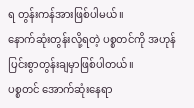ရ တွန်းကန်အားဖြစ်ပါမယ်။
နောက်ဆုံးတွန်းလို့ရတဲ့ ပစ္စတင်ကို အဟုန်ပြင်းစွာတွန်းချမှာဖြစ်ပါတယ်။
ပစ္စတင် အောက်ဆုံးနေရာ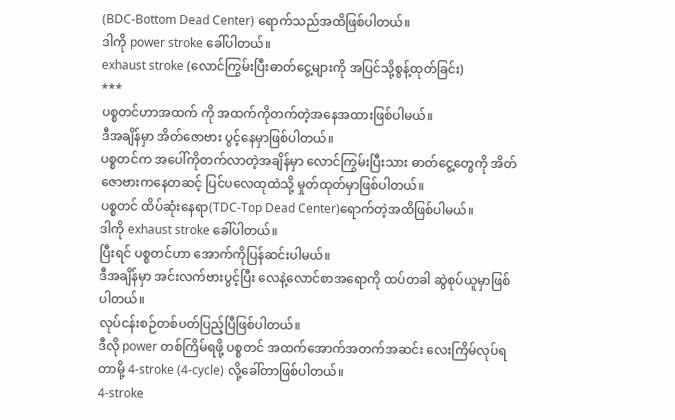(BDC-Bottom Dead Center) ရောက်သည်အထိဖြစ်ပါတယ်။
ဒါကို power stroke ခေါ်ပါတယ်။
exhaust stroke (လောင်ကြွမ်းပြီးဓာတ်ငွေ့များကို အပြင်သို့စွန့်ထုတ်ခြင်း)
***
ပစ္စတင်ဟာအထက် ကို အထက်ကိုတက်တဲ့အနေအထားဖြစ်ပါမယ်။
ဒီအချိန်မှာ အိတ်ဇောဗား ပွင့်နေမှာဖြစ်ပါတယ်။
ပစ္စတင်က အပေါ်ကိုတက်လာတဲ့အချိန်မှာ လောင်ကြွမ်းပြီးသား ဓာတ်ငွေ့တွေကို အိတ်ဇောဗားကနေတဆင့် ပြင်ပလေထုထဲသို့ မှုတ်ထုတ်မှာဖြစ်ပါတယ်။
ပစ္စတင် ထိပ်ဆုံးနေရာ(TDC-Top Dead Center)ရောက်တဲ့အထိဖြစ်ပါမယ်။
ဒါကို exhaust stroke ခေါ်ပါတယ်။
ပြီးရင် ပစ္စတင်ဟာ အောက်ကိုပြန်ဆင်းပါမယ်။
ဒီအချိန်မှာ အင်းလက်ဗားပွင့်ပြီး လေနဲ့လောင်စာအရောကို ထပ်တခါ ဆွဲစုပ်ယူမှာဖြစ်ပါတယ်။
လုပ်ငန်းစဉ်တစ်ပတ်ပြည့်ပြီဖြစ်ပါတယ်။
ဒီလို power တစ်ကြိမ်ရဖို့ ပစ္စတင် အထက်အောက်အတက်အဆင်း လေးကြိမ်လုပ်ရတာမို့ 4-stroke (4-cycle) လို့ခေါ်တာဖြစ်ပါတယ်။
4-stroke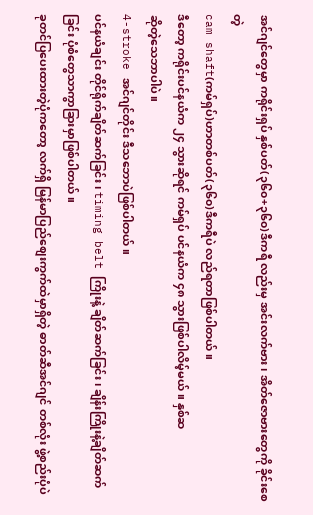အင်ဂျင်တွေမှာ ကရိုင်းရှပ် နှစ်ပတ်(၃၆၀+၃၆၀)ဒီကရီ လည်းမှ အင်းလက်ဗား၊ အိတ်ဇောဗားတွေကို ခိုင်းစေတဲ့
cam shaft(ကမ်ရှပ်)ဟာတစ်ပတ်(၃၆၀)ဒီကရီပဲ လည်ရတာဖြစ်ပါတယ်။
ဒီတော့ ကရိုင်းပင်နယံက ၂၄ သွားဆိုရင် ကမ်ရှပ် ပင်နယံက ၄၈ သွားဖြစ်ပါလိမ့်မယ်။ နှစ်ဆ
ဆိုတဲ့သေဘာပါပဲ။
4-stroke အင်ဂျင်တိုင်း ဒီသဘောပဲဖြစ်ပါတယ်။
ပင်နယံချင်း တိုင်ရိုက်ချိတ်ဆက်ခြင်း၊ timing belt ကြိုးနဲ့ ချိတ်ဆက်ခြင်း၊ ချိန်းကြိုးနဲ့ချိတ်ဆက်ခြင်း ပုံစံတွေသာကွာခြားမှာဖြစ်ပါတယ်။
ခုတင်ပြပေးထားတဲ့ပုံကတော့ လက်ရှိ မြန်မာပြည်စျေးကွက်ထဲမှာရှိတဲ့ ဓာတ်ဆီအင်ဂျင် တစ်လုံး ဖွဲ့စည်းပုံပဲ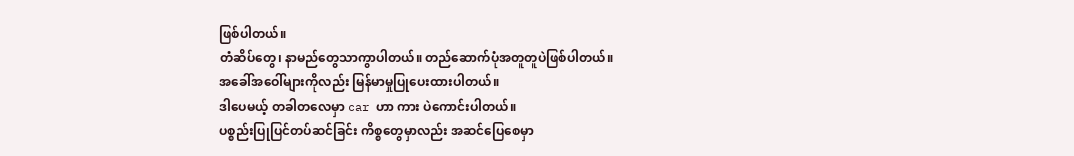ဖြစ်ပါတယ်။
တံဆိပ်တွေ၊ နာမည်တွေသာကွာပါတယ်။ တည်ဆောက်ပုံအတူတူပဲဖြစ်ပါတယ်။
အခေါ်အဝေါ်များကိုလည်း မြန်မာမှုပြုပေးထားပါတယ်။
ဒါပေမယ့် တခါတလေမှာ car ဟာ ကား ပဲကောင်းပါတယ်။
ပစ္စည်းပြုပြင်တပ်ဆင်ခြင်း ကိစ္စတွေမှာလည်း အဆင်ပြေစေမှာ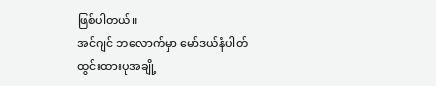ဖြစ်ပါတယ်။
အင်ဂျင် ဘလောက်မှာ မော်ဒယ်နံပါတ်ထွင်းထားပုအချို့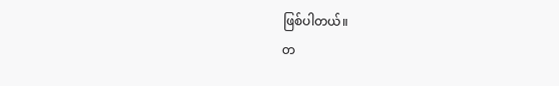ဖြစ်ပါတယ်။
တ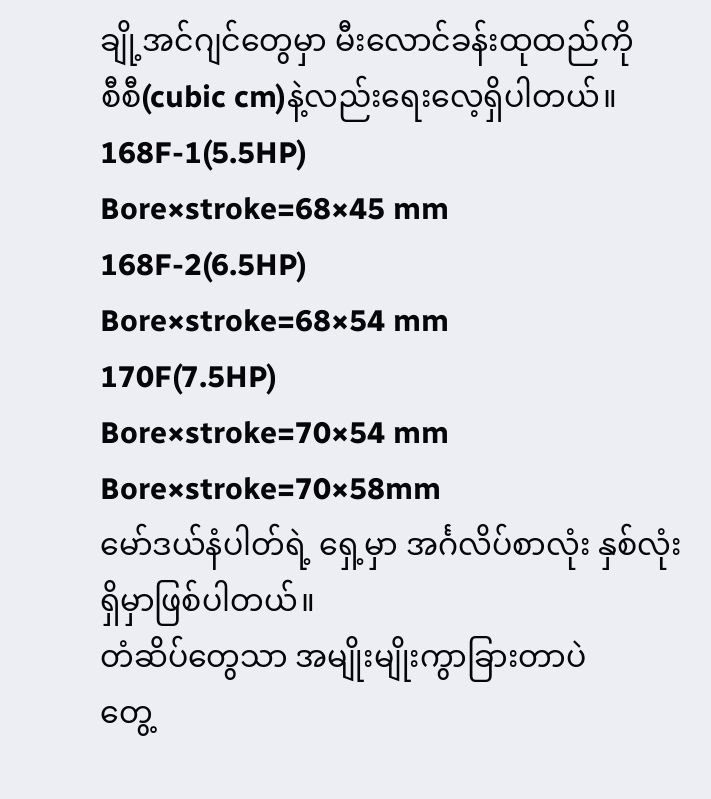ချို့အင်ဂျင်တွေမှာ မီးလောင်ခန်းထုထည်ကို
စီစီ(cubic cm)နဲ့လည်းရေးလေ့ရှိပါတယ်။
168F-1(5.5HP)
Bore×stroke=68×45 mm
168F-2(6.5HP)
Bore×stroke=68×54 mm
170F(7.5HP)
Bore×stroke=70×54 mm
Bore×stroke=70×58mm
မော်ဒယ်နံပါတ်ရဲ့ ရှေ့မှာ အင်္ဂလိပ်စာလုံး နှစ်လုံးရှိမှာဖြစ်ပါတယ်။
တံဆိပ်တွေသာ အမျိုးမျိုးကွာခြားတာပဲ
တွေ့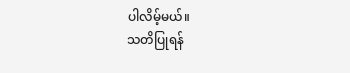ပါလိမ့်မယ်။
သတိပြုရန်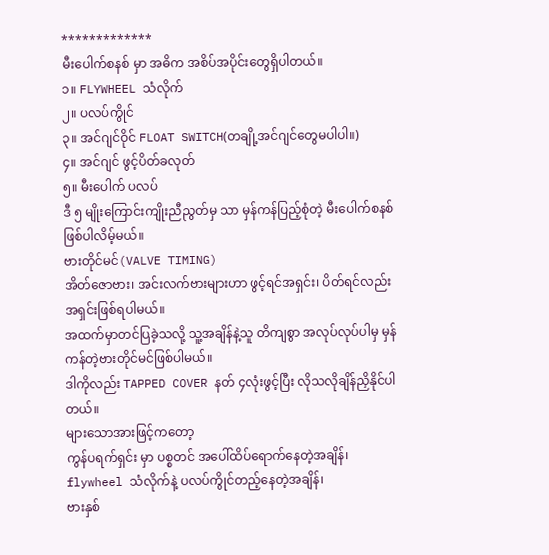*************
မီးပေါက်စနစ် မှာ အဓိက အစိပ်အပိုင်းတွေရှိပါတယ်။
၁။ FLYWHEEL သံလိုက်
၂။ ပလပ်ကွိုင်
၃။ အင်ဂျင်ဝိုင် FLOAT SWITCH(တချို့အင်ဂျင်တွေမပါပါ။)
၄။ အင်ဂျင် ဖွင့်ပိတ်ခလုတ်
၅။ မီးပေါက် ပလပ်
ဒီ ၅ မျိုးကြောင်းကျိုးညီညွတ်မှ သာ မှန်ကန်ပြည့်စုံတဲ့ မီးပေါက်စနစ်ဖြစ်ပါလိမ့်မယ်။
ဗားတိုင်မင်(VALVE TIMING)
အိတ်ဇောဗား၊ အင်းလက်ဗားများဟာ ဖွင့်ရင်အရှင်း၊ ပိတ်ရင်လည်းအရှင်းဖြစ်ရပါမယ်။
အထက်မှာတင်ပြခဲ့သလို့ သူ့အချိန်နဲ့သူ တိကျစွာ အလုပ်လုပ်ပါမှ မှန်ကန်တဲ့ဗားတိုင်မင်ဖြစ်ပါမယ်။
ဒါကိုလည်း TAPPED COVER နတ် ၄လုံးဖွင့်ပြီး လိုသလိုချိန်ညှိနိုင်ပါတယ်။
များသောအားဖြင့်ကတော့
ကွန်ပရက်ရှင်း မှာ ပစ္စတင် အပေါ်ထိပ်ရောက်နေတဲ့အချိန်၊
flywheel သံလိုက်နဲ့ ပလပ်ကွိုင်တည့်နေတဲ့အချိန်၊
ဗားနှစ်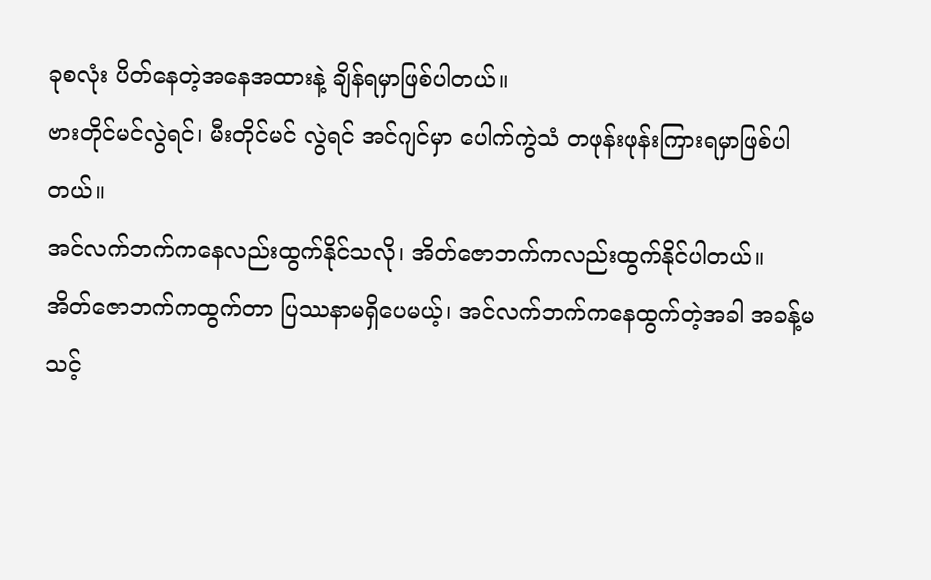ခုစလုံး ပိတ်နေတဲ့အနေအထားနဲ့ ချိန်ရမှာဖြစ်ပါတယ်။
ဗားတိုင်မင်လွဲရင်၊ မီးတိုင်မင် လွဲရင် အင်ဂျင်မှာ ပေါက်ကွဲသံ တဖုန်းဖုန်းကြားရမှာဖြစ်ပါတယ်။
အင်လက်ဘက်ကနေလည်းထွက်နိုင်သလို၊ အိတ်ဇောဘက်ကလည်းထွက်နိုင်ပါတယ်။
အိတ်ဇောဘက်ကထွက်တာ ပြဿနာမရှိပေမယ့်၊ အင်လက်ဘက်ကနေထွက်တဲ့အခါ အခန့်မသင့်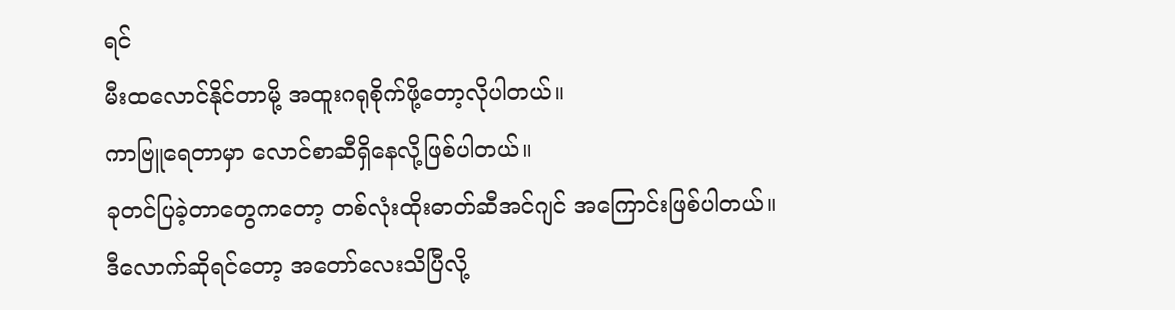ရင်
မီးထလောင်နိုင်တာမို့ အထူးဂရုစိုက်ဖို့တော့လိုပါတယ်။
ကာဗြူရေတာမှာ လောင်စာဆီရှိနေလို့ဖြစ်ပါတယ်။
ခုတင်ပြခဲ့တာတွေကတော့ တစ်လုံးထိုးဓာတ်ဆီအင်ဂျင် အကြောင်းဖြစ်ပါတယ်။
ဒီလောက်ဆိုရင်တော့ အတော်လေးသိပြီလို့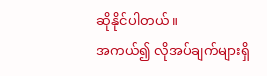ဆိုနိုင်ပါတယ်။
အကယ်၍ လိုအပ်ချက်များရှိ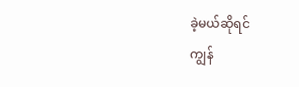ခဲ့မယ်ဆိုရင်
ကျွန်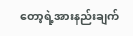တော့ရဲ့အားနည်းချက်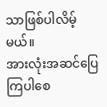သာဖြစ်ပါလိမ့်မယ်။
အားလုံးအဆင်ပြေ ကြပါစေ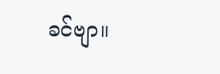ခင်ဗျာ။